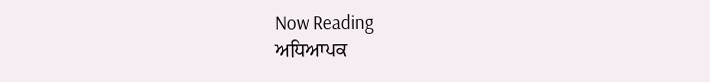Now Reading
ਅਧਿਆਪਕ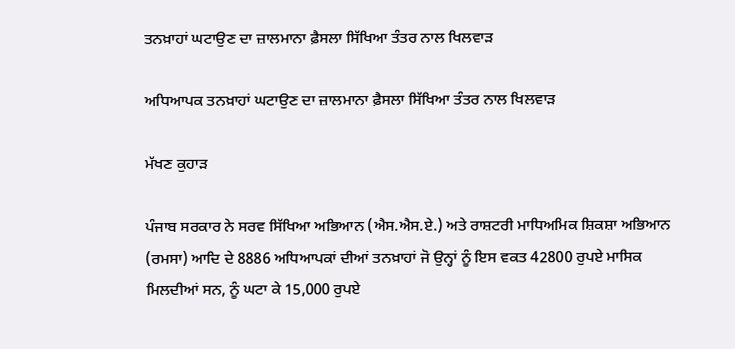ਤਨਖ਼ਾਹਾਂ ਘਟਾਉਣ ਦਾ ਜ਼ਾਲਮਾਨਾ ਫ਼ੈਸਲਾ ਸਿੱਖਿਆ ਤੰਤਰ ਨਾਲ ਖਿਲਵਾੜ

ਅਧਿਆਪਕ ਤਨਖ਼ਾਹਾਂ ਘਟਾਉਣ ਦਾ ਜ਼ਾਲਮਾਨਾ ਫ਼ੈਸਲਾ ਸਿੱਖਿਆ ਤੰਤਰ ਨਾਲ ਖਿਲਵਾੜ

ਮੱਖਣ ਕੁਹਾੜ

ਪੰਜਾਬ ਸਰਕਾਰ ਨੇ ਸਰਵ ਸਿੱਖਿਆ ਅਭਿਆਨ (ਐਸ.ਐਸ.ਏ.) ਅਤੇ ਰਾਸ਼ਟਰੀ ਮਾਧਿਅਮਿਕ ਸ਼ਿਕਸ਼ਾ ਅਭਿਆਨ (ਰਮਸਾ) ਆਦਿ ਦੇ 8886 ਅਧਿਆਪਕਾਂ ਦੀਆਂ ਤਨਖ਼ਾਹਾਂ ਜੋ ਉਨ੍ਹਾਂ ਨੂੰ ਇਸ ਵਕਤ 42800 ਰੁਪਏ ਮਾਸਿਕ ਮਿਲਦੀਆਂ ਸਨ, ਨੂੰ ਘਟਾ ਕੇ 15,000 ਰੁਪਏ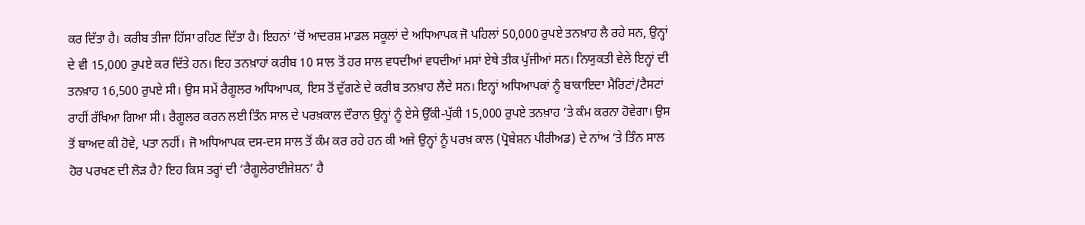ਕਰ ਦਿੱਤਾ ਹੈ। ਕਰੀਬ ਤੀਜਾ ਹਿੱਸਾ ਰਹਿਣ ਦਿੱਤਾ ਹੈ। ਇਹਨਾਂ ’ਚੋਂ ਆਦਰਸ਼ ਮਾਡਲ ਸਕੂਲਾਂ ਦੇ ਅਧਿਆਪਕ ਜੋ ਪਹਿਲਾਂ 50,000 ਰੁਪਏ ਤਨਖ਼ਾਹ ਲੈ ਰਹੇ ਸਨ, ਉਨ੍ਹਾਂ ਦੇ ਵੀ 15,000 ਰੁਪਏ ਕਰ ਦਿੱਤੇ ਹਨ। ਇਹ ਤਨਖ਼ਾਹਾਂ ਕਰੀਬ 10 ਸਾਲ ਤੋਂ ਹਰ ਸਾਲ ਵਧਦੀਆਂ ਵਧਦੀਆਂ ਮਸਾਂ ਏਥੇ ਤੀਕ ਪੁੱਜੀਆਂ ਸਨ। ਨਿਯੁਕਤੀ ਵੇਲੇ ਇਨ੍ਹਾਂ ਦੀ ਤਨਖ਼ਾਹ 16,500 ਰੁਪਏ ਸੀ। ਉਸ ਸਮੇਂ ਰੈਗੂਲਰ ਅਧਿਆਪਕ, ਇਸ ਤੋਂ ਦੁੱਗਣੇ ਦੇ ਕਰੀਬ ਤਨਖ਼ਾਹ ਲੈਂਦੇ ਸਨ। ਇਨ੍ਹਾਂ ਅਧਿਆਪਕਾਂ ਨੂੰ ਬਾਕਾਇਦਾ ਮੈਰਿਟਾਂ/ਟੈਸਟਾਂ ਰਾਹੀਂ ਰੱਖਿਆ ਗਿਆ ਸੀ। ਰੈਗੂਲਰ ਕਰਨ ਲਈ ਤਿੰਨ ਸਾਲ ਦੇ ਪਰਖ਼ਕਾਲ ਦੌਰਾਨ ਉਨ੍ਹਾਂ ਨੂੰ ਏਸੇ ਉੱਕੀ-ਪੁੱਕੀ 15,000 ਰੁਪਏ ਤਨਖ਼ਾਹ ’ਤੇ ਕੰਮ ਕਰਨਾ ਹੋਵੇਗਾ। ਉਸ ਤੋਂ ਬਾਅਦ ਕੀ ਹੋਵੇ, ਪਤਾ ਨਹੀਂ। ਜੋ ਅਧਿਆਪਕ ਦਸ-ਦਸ ਸਾਲ ਤੋਂ ਕੰਮ ਕਰ ਰਹੇ ਹਨ ਕੀ ਅਜੇ ਉਨ੍ਹਾਂ ਨੂੰ ਪਰਖ਼ ਕਾਲ (ਪ੍ਰੋਬੇਸ਼ਨ ਪੀਰੀਅਡ) ਦੇ ਨਾਂਅ ’ਤੇ ਤਿੰਨ ਸਾਲ ਹੋਰ ਪਰਖਣ ਦੀ ਲੋੜ ਹੈ? ਇਹ ਕਿਸ ਤਰ੍ਹਾਂ ਦੀ ‘ਰੈਗੂਲੇਰਾਈਜੇਸ਼ਨ’ ਹੈ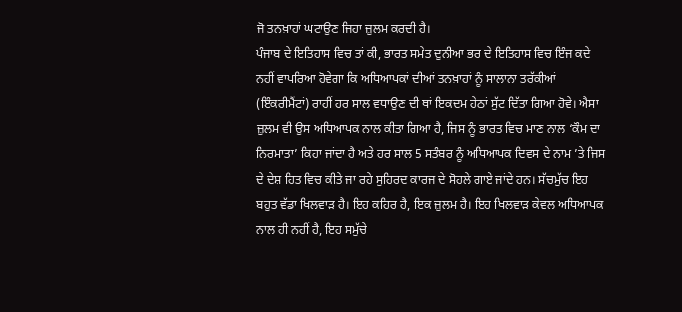ਜੋ ਤਨਖ਼ਾਹਾਂ ਘਟਾਉਣ ਜਿਹਾ ਜ਼ੁਲਮ ਕਰਦੀ ਹੈ।
ਪੰਜਾਬ ਦੇ ਇਤਿਹਾਸ ਵਿਚ ਤਾਂ ਕੀ, ਭਾਰਤ ਸਮੇਤ ਦੁਨੀਆ ਭਰ ਦੇ ਇਤਿਹਾਸ ਵਿਚ ਇੰਜ ਕਦੇ ਨਹੀਂ ਵਾਪਰਿਆ ਹੋਵੇਗਾ ਕਿ ਅਧਿਆਪਕਾਂ ਦੀਆਂ ਤਨਖ਼ਾਹਾਂ ਨੂੰ ਸਾਲਾਨਾ ਤਰੱਕੀਆਂ (ਇੰਕਰੀਮੈਂਟਾਂ) ਰਾਹੀਂ ਹਰ ਸਾਲ ਵਧਾਉਣ ਦੀ ਥਾਂ ਇਕਦਮ ਹੇਠਾਂ ਸੁੱਟ ਦਿੱਤਾ ਗਿਆ ਹੋਵੇ। ਐਸਾ ਜ਼ੁਲਮ ਵੀ ਉਸ ਅਧਿਆਪਕ ਨਾਲ ਕੀਤਾ ਗਿਆ ਹੈ, ਜਿਸ ਨੂੰ ਭਾਰਤ ਵਿਚ ਮਾਣ ਨਾਲ ‘ਕੌਮ ਦਾ ਨਿਰਮਾਤਾ’ ਕਿਹਾ ਜਾਂਦਾ ਹੈ ਅਤੇ ਹਰ ਸਾਲ 5 ਸਤੰਬਰ ਨੂੰ ਅਧਿਆਪਕ ਦਿਵਸ ਦੇ ਨਾਮ ’ਤੇ ਜਿਸ ਦੇ ਦੇਸ਼ ਹਿਤ ਵਿਚ ਕੀਤੇ ਜਾ ਰਹੇ ਸੁਹਿਰਦ ਕਾਰਜ ਦੇ ਸੋਹਲੇ ਗਾਏ ਜਾਂਦੇ ਹਨ। ਸੱਚਮੁੱਚ ਇਹ ਬਹੁਤ ਵੱਡਾ ਖਿਲਵਾੜ ਹੈ। ਇਹ ਕਹਿਰ ਹੈ, ਇਕ ਜ਼ੁਲਮ ਹੈ। ਇਹ ਖਿਲਵਾੜ ਕੇਵਲ ਅਧਿਆਪਕ ਨਾਲ ਹੀ ਨਹੀਂ ਹੈ, ਇਹ ਸਮੁੱਚੇ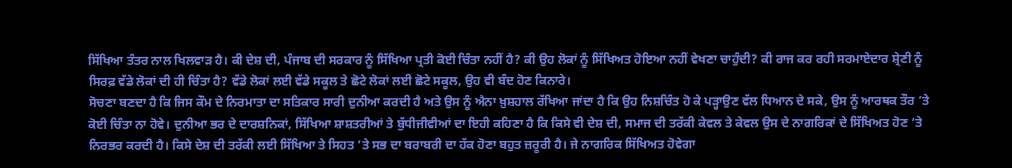ਸਿੱਖਿਆ ਤੰਤਰ ਨਾਲ ਖਿਲਵਾੜ ਹੈ। ਕੀ ਦੇਸ਼ ਦੀ, ਪੰਜਾਬ ਦੀ ਸਰਕਾਰ ਨੂੰ ਸਿੱਖਿਆ ਪ੍ਰਤੀ ਕੋਈ ਚਿੰਤਾ ਨਹੀਂ ਹੈ? ਕੀ ਉਹ ਲੋਕਾਂ ਨੂੰ ਸਿੱਖਿਅਤ ਹੋਇਆ ਨਹੀਂ ਵੇਖਣਾ ਚਾਹੁੰਦੀ? ਕੀ ਰਾਜ ਕਰ ਰਹੀ ਸਰਮਾਏਦਾਰ ਸ਼੍ਰੇਣੀ ਨੂੰ ਸਿਰਫ਼ ਵੱਡੇ ਲੋਕਾਂ ਦੀ ਹੀ ਚਿੰਤਾ ਹੈ? ਵੱਡੇ ਲੋਕਾਂ ਲਈ ਵੱਡੇ ਸਕੂਲ ਤੇ ਛੋਟੇ ਲੋਕਾਂ ਲਈ ਛੋਟੇ ਸਕੂਲ, ਉਹ ਵੀ ਬੰਦ ਹੋਣ ਕਿਨਾਰੇ।
ਸੋਚਣਾ ਬਣਦਾ ਹੈ ਕਿ ਜਿਸ ਕੌਮ ਦੇ ਨਿਰਮਾਤਾ ਦਾ ਸਤਿਕਾਰ ਸਾਰੀ ਦੁਨੀਆ ਕਰਦੀ ਹੈ ਅਤੇ ਉਸ ਨੂੰ ਐਨਾ ਖ਼ੁਸ਼ਹਾਲ ਰੱਖਿਆ ਜਾਂਦਾ ਹੈ ਕਿ ਉਹ ਨਿਸ਼ਚਿੰਤ ਹੋ ਕੇ ਪੜ੍ਹਾਉਣ ਵੱਲ ਧਿਆਨ ਦੇ ਸਕੇ, ਉਸ ਨੂੰ ਆਰਥਕ ਤੌਰ ’ਤੇ ਕੋਈ ਚਿੰਤਾ ਨਾ ਹੋਵੇ। ਦੁਨੀਆ ਭਰ ਦੇ ਦਾਰਸ਼ਨਿਕਾਂ, ਸਿੱਖਿਆ ਸ਼ਾਸ਼ਤਰੀਆਂ ਤੇ ਬੁੱਧੀਜੀਵੀਆਂ ਦਾ ਇਹੀ ਕਹਿਣਾ ਹੈ ਕਿ ਕਿਸੇ ਵੀ ਦੇਸ਼ ਦੀ, ਸਮਾਜ ਦੀ ਤਰੱਕੀ ਕੇਵਲ ਤੇ ਕੇਵਲ ਉਸ ਦੇ ਨਾਗਰਿਕਾਂ ਦੇ ਸਿੱਖਿਅਤ ਹੋਣ ’ਤੇ ਨਿਰਭਰ ਕਰਦੀ ਹੈ। ਕਿਸੇ ਦੇਸ਼ ਦੀ ਤਰੱਕੀ ਲਈ ਸਿੱਖਿਆ ਤੇ ਸਿਹਤ ’ਤੇ ਸਭ ਦਾ ਬਰਾਬਰੀ ਦਾ ਹੱਕ ਹੋਣਾ ਬਹੁਤ ਜ਼ਰੂਰੀ ਹੈ। ਜੇ ਨਾਗਰਿਕ ਸਿੱਖਿਅਤ ਹੋਵੇਗਾ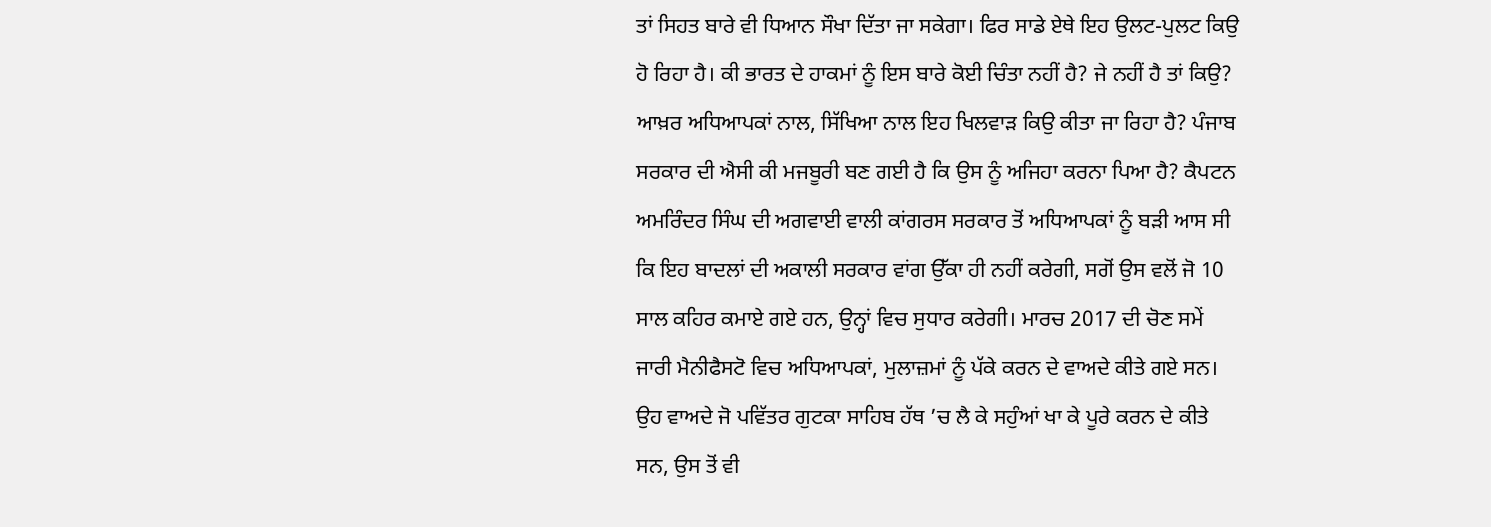ਤਾਂ ਸਿਹਤ ਬਾਰੇ ਵੀ ਧਿਆਨ ਸੌਖਾ ਦਿੱਤਾ ਜਾ ਸਕੇਗਾ। ਫਿਰ ਸਾਡੇ ਏਥੇ ਇਹ ਉਲਟ-ਪੁਲਟ ਕਿਉ ਹੋ ਰਿਹਾ ਹੈ। ਕੀ ਭਾਰਤ ਦੇ ਹਾਕਮਾਂ ਨੂੰ ਇਸ ਬਾਰੇ ਕੋਈ ਚਿੰਤਾ ਨਹੀਂ ਹੈ? ਜੇ ਨਹੀਂ ਹੈ ਤਾਂ ਕਿਉ?
ਆਖ਼ਰ ਅਧਿਆਪਕਾਂ ਨਾਲ, ਸਿੱਖਿਆ ਨਾਲ ਇਹ ਖਿਲਵਾੜ ਕਿਉ ਕੀਤਾ ਜਾ ਰਿਹਾ ਹੈ? ਪੰਜਾਬ ਸਰਕਾਰ ਦੀ ਐਸੀ ਕੀ ਮਜਬੂਰੀ ਬਣ ਗਈ ਹੈ ਕਿ ਉਸ ਨੂੰ ਅਜਿਹਾ ਕਰਨਾ ਪਿਆ ਹੈ? ਕੈਪਟਨ ਅਮਰਿੰਦਰ ਸਿੰਘ ਦੀ ਅਗਵਾਈ ਵਾਲੀ ਕਾਂਗਰਸ ਸਰਕਾਰ ਤੋਂ ਅਧਿਆਪਕਾਂ ਨੂੰ ਬੜੀ ਆਸ ਸੀ ਕਿ ਇਹ ਬਾਦਲਾਂ ਦੀ ਅਕਾਲੀ ਸਰਕਾਰ ਵਾਂਗ ਉੱਕਾ ਹੀ ਨਹੀਂ ਕਰੇਗੀ, ਸਗੋਂ ਉਸ ਵਲੋਂ ਜੋ 10 ਸਾਲ ਕਹਿਰ ਕਮਾਏ ਗਏ ਹਨ, ਉਨ੍ਹਾਂ ਵਿਚ ਸੁਧਾਰ ਕਰੇਗੀ। ਮਾਰਚ 2017 ਦੀ ਚੋਣ ਸਮੇਂ ਜਾਰੀ ਮੈਨੀਫੈਸਟੋ ਵਿਚ ਅਧਿਆਪਕਾਂ, ਮੁਲਾਜ਼ਮਾਂ ਨੂੰ ਪੱਕੇ ਕਰਨ ਦੇ ਵਾਅਦੇ ਕੀਤੇ ਗਏ ਸਨ। ਉਹ ਵਾਅਦੇ ਜੋ ਪਵਿੱਤਰ ਗੁਟਕਾ ਸਾਹਿਬ ਹੱਥ ’ਚ ਲੈ ਕੇ ਸਹੁੰਆਂ ਖਾ ਕੇ ਪੂਰੇ ਕਰਨ ਦੇ ਕੀਤੇ ਸਨ, ਉਸ ਤੋਂ ਵੀ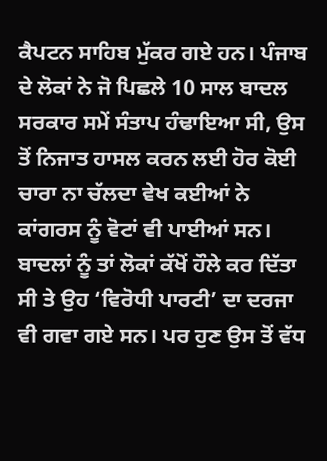ਕੈਪਟਨ ਸਾਹਿਬ ਮੁੱਕਰ ਗਏ ਹਨ। ਪੰਜਾਬ ਦੇ ਲੋਕਾਂ ਨੇ ਜੋ ਪਿਛਲੇ 10 ਸਾਲ ਬਾਦਲ ਸਰਕਾਰ ਸਮੇਂ ਸੰਤਾਪ ਹੰਢਾਇਆ ਸੀ, ਉਸ ਤੋਂ ਨਿਜਾਤ ਹਾਸਲ ਕਰਨ ਲਈ ਹੋਰ ਕੋਈ ਚਾਰਾ ਨਾ ਚੱਲਦਾ ਵੇਖ ਕਈਆਂ ਨੇ ਕਾਂਗਰਸ ਨੂੰ ਵੋਟਾਂ ਵੀ ਪਾਈਆਂ ਸਨ। ਬਾਦਲਾਂ ਨੂੰ ਤਾਂ ਲੋਕਾਂ ਕੱਖੋਂ ਹੌਲੇ ਕਰ ਦਿੱਤਾ ਸੀ ਤੇ ਉਹ ‘ਵਿਰੋਧੀ ਪਾਰਟੀ’ ਦਾ ਦਰਜਾ ਵੀ ਗਵਾ ਗਏ ਸਨ। ਪਰ ਹੁਣ ਉਸ ਤੋਂ ਵੱਧ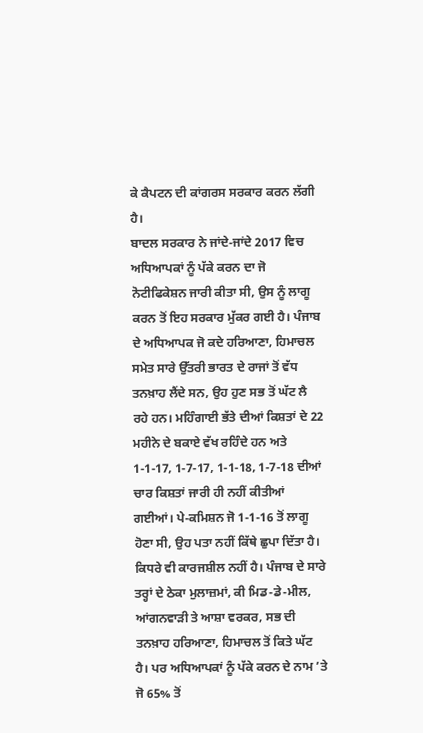ਕੇ ਕੈਪਟਨ ਦੀ ਕਾਂਗਰਸ ਸਰਕਾਰ ਕਰਨ ਲੱਗੀ ਹੈ।
ਬਾਦਲ ਸਰਕਾਰ ਨੇ ਜਾਂਦੇ-ਜਾਂਦੇ 2017 ਵਿਚ ਅਧਿਆਪਕਾਂ ਨੂੰ ਪੱਕੇ ਕਰਨ ਦਾ ਜੋ ਨੋਟੀਫਿਕੇਸ਼ਨ ਜਾਰੀ ਕੀਤਾ ਸੀ, ਉਸ ਨੂੰ ਲਾਗੂ ਕਰਨ ਤੋਂ ਇਹ ਸਰਕਾਰ ਮੁੱਕਰ ਗਈ ਹੈ। ਪੰਜਾਬ ਦੇ ਅਧਿਆਪਕ ਜੋ ਕਦੇ ਹਰਿਆਣਾ, ਹਿਮਾਚਲ ਸਮੇਤ ਸਾਰੇ ਉੱਤਰੀ ਭਾਰਤ ਦੇ ਰਾਜਾਂ ਤੋਂ ਵੱਧ ਤਨਖ਼ਾਹ ਲੈਂਦੇ ਸਨ, ਉਹ ਹੁਣ ਸਭ ਤੋਂ ਘੱਟ ਲੈ ਰਹੇ ਹਨ। ਮਹਿੰਗਾਈ ਭੱਤੇ ਦੀਆਂ ਕਿਸ਼ਤਾਂ ਦੇ 22 ਮਹੀਨੇ ਦੇ ਬਕਾਏ ਵੱਖ ਰਹਿੰਦੇ ਹਨ ਅਤੇ 1-1-17, 1-7-17, 1-1-18, 1-7-18 ਦੀਆਂ ਚਾਰ ਕਿਸ਼ਤਾਂ ਜਾਰੀ ਹੀ ਨਹੀਂ ਕੀਤੀਆਂ ਗਈਆਂ। ਪੇ-ਕਮਿਸ਼ਨ ਜੋ 1-1-16 ਤੋਂ ਲਾਗੂ ਹੋਣਾ ਸੀ, ਉਹ ਪਤਾ ਨਹੀਂ ਕਿੱਥੇ ਛੁਪਾ ਦਿੱਤਾ ਹੈ। ਕਿਧਰੇ ਵੀ ਕਾਰਜਸ਼ੀਲ ਨਹੀਂ ਹੈ। ਪੰਜਾਬ ਦੇ ਸਾਰੇ ਤਰ੍ਹਾਂ ਦੇ ਠੇਕਾ ਮੁਲਾਜ਼ਮਾਂ, ਕੀ ਮਿਡ-ਡੇ-ਮੀਲ, ਆਂਗਨਵਾੜੀ ਤੇ ਆਸ਼ਾ ਵਰਕਰ, ਸਭ ਦੀ ਤਨਖ਼ਾਹ ਹਰਿਆਣਾ, ਹਿਮਾਚਲ ਤੋਂ ਕਿਤੇ ਘੱਟ ਹੈ। ਪਰ ਅਧਿਆਪਕਾਂ ਨੂੰ ਪੱਕੇ ਕਰਨ ਦੇ ਨਾਮ ’ਤੇ ਜੋ 65% ਤੋਂ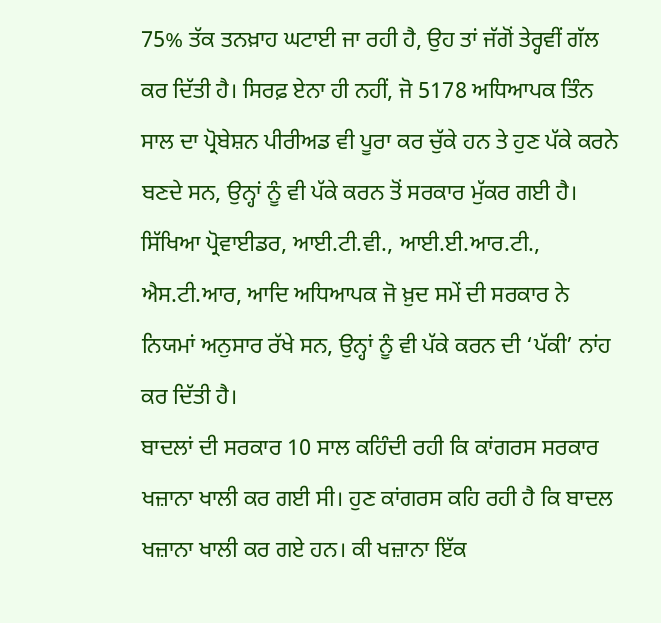75% ਤੱਕ ਤਨਖ਼ਾਹ ਘਟਾਈ ਜਾ ਰਹੀ ਹੈ, ਉਹ ਤਾਂ ਜੱਗੋਂ ਤੇਰ੍ਹਵੀਂ ਗੱਲ ਕਰ ਦਿੱਤੀ ਹੈ। ਸਿਰਫ਼ ਏਨਾ ਹੀ ਨਹੀਂ, ਜੋ 5178 ਅਧਿਆਪਕ ਤਿੰਨ ਸਾਲ ਦਾ ਪ੍ਰੋਬੇਸ਼ਨ ਪੀਰੀਅਡ ਵੀ ਪੂਰਾ ਕਰ ਚੁੱਕੇ ਹਨ ਤੇ ਹੁਣ ਪੱਕੇ ਕਰਨੇ ਬਣਦੇ ਸਨ, ਉਨ੍ਹਾਂ ਨੂੰ ਵੀ ਪੱਕੇ ਕਰਨ ਤੋਂ ਸਰਕਾਰ ਮੁੱਕਰ ਗਈ ਹੈ। ਸਿੱਖਿਆ ਪ੍ਰੋਵਾਈਡਰ, ਆਈ.ਟੀ.ਵੀ., ਆਈ.ਈ.ਆਰ.ਟੀ., ਐਸ.ਟੀ.ਆਰ, ਆਦਿ ਅਧਿਆਪਕ ਜੋ ਖ਼ੁਦ ਸਮੇਂ ਦੀ ਸਰਕਾਰ ਨੇ ਨਿਯਮਾਂ ਅਨੁਸਾਰ ਰੱਖੇ ਸਨ, ਉਨ੍ਹਾਂ ਨੂੰ ਵੀ ਪੱਕੇ ਕਰਨ ਦੀ ‘ਪੱਕੀ’ ਨਾਂਹ ਕਰ ਦਿੱਤੀ ਹੈ।
ਬਾਦਲਾਂ ਦੀ ਸਰਕਾਰ 10 ਸਾਲ ਕਹਿੰਦੀ ਰਹੀ ਕਿ ਕਾਂਗਰਸ ਸਰਕਾਰ ਖਜ਼ਾਨਾ ਖਾਲੀ ਕਰ ਗਈ ਸੀ। ਹੁਣ ਕਾਂਗਰਸ ਕਹਿ ਰਹੀ ਹੈ ਕਿ ਬਾਦਲ ਖਜ਼ਾਨਾ ਖਾਲੀ ਕਰ ਗਏ ਹਨ। ਕੀ ਖਜ਼ਾਨਾ ਇੱਕ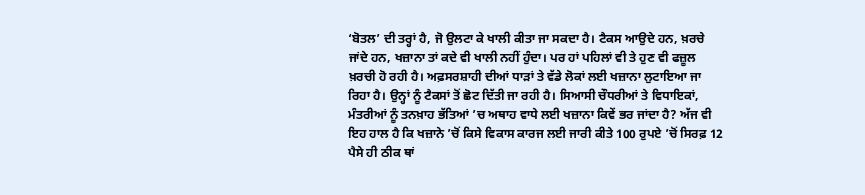‘ਬੋਤਲ’ ਦੀ ਤਰ੍ਹਾਂ ਹੈ, ਜੋ ਉਲਟਾ ਕੇ ਖਾਲੀ ਕੀਤਾ ਜਾ ਸਕਦਾ ਹੈ। ਟੈਕਸ ਆਉਦੇ ਹਨ, ਖ਼ਰਚੇ ਜਾਂਦੇ ਹਨ, ਖਜ਼ਾਨਾ ਤਾਂ ਕਦੇ ਵੀ ਖਾਲੀ ਨਹੀਂ ਹੁੰਦਾ। ਪਰ ਹਾਂ ਪਹਿਲਾਂ ਵੀ ਤੇ ਹੁਣ ਵੀ ਫਜ਼ੂਲ ਖ਼ਰਚੀ ਹੋ ਰਹੀ ਹੈ। ਅਫ਼ਸਰਸ਼ਾਹੀ ਦੀਆਂ ਧਾੜਾਂ ਤੇ ਵੱਡੇ ਲੋਕਾਂ ਲਈ ਖਜ਼ਾਨਾ ਲੁਟਾਇਆ ਜਾ ਰਿਹਾ ਹੈ। ਉਨ੍ਹਾਂ ਨੂੰ ਟੈਕਸਾਂ ਤੋਂ ਛੋਟ ਦਿੱਤੀ ਜਾ ਰਹੀ ਹੈ। ਸਿਆਸੀ ਚੌਧਰੀਆਂ ਤੇ ਵਿਧਾਇਕਾਂ, ਮੰਤਰੀਆਂ ਨੂੰ ਤਨਖ਼ਾਹ ਭੱਤਿਆਂ ’ਚ ਅਥਾਹ ਵਾਧੇ ਲਈ ਖਜ਼ਾਨਾ ਕਿਵੇਂ ਭਰ ਜਾਂਦਾ ਹੈ? ਅੱਜ ਵੀ ਇਹ ਹਾਲ ਹੈ ਕਿ ਖਜ਼ਾਨੇ ’ਚੋਂ ਕਿਸੇ ਵਿਕਾਸ ਕਾਰਜ ਲਈ ਜਾਰੀ ਕੀਤੇ 100 ਰੁਪਏ ’ਚੋਂ ਸਿਰਫ਼ 12 ਪੈਸੇ ਹੀ ਠੀਕ ਥਾਂ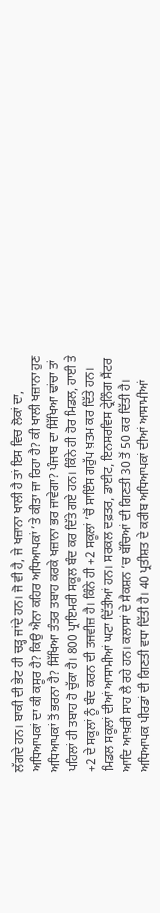ਲੱਗਦੇ ਹਨ। ਬਾਕੀ ਦੀ ਭੇਟ ਹੀ ਚੜ੍ਹ ਜਾਂਦੇ ਹਨ। ਜੋ ਵੀ ਹੈ, ਜੇ ਖਜ਼ਾਨਾ ਖਾਲੀ ਹੈ ਤਾਂ ਇਸ ਵਿਚ ਲੋਕਾਂ ਦਾ, ਅਧਿਆਪਕਾਂ ਦਾ ਕੀ ਕਸੂਰ ਹੈ? ਕਿਉ ਐਨਾ ਕਹਿਰ ਅਧਿਆਪਕਾਂ ’ਤੇ ਕੀਤਾ ਜਾ ਰਿਹਾ ਹੈ? ਕੀ ਖਾਲੀ ਖਜ਼ਾਨਾ ਹੁਣ ਅਧਿਆਪਕਾਂ ਤੋਂ ਭਰਨਾ ਹੈ? ਸਿੱਖਿਆ ਤੰਤਰ ਤਬਾਹ ਕਰਕੇ ਖਜ਼ਾਨਾ ਭਰ ਜਾਵੇਗਾ? ਪੰਜਾਬ ਦਾ ਸਿੱਖਿਆ ਢਾਂਚਾ ਤਾਂ ਪਹਿਲਾਂ ਹੀ ਤਬਾਹ ਹੋ ਚੁੱਕਾ ਹੈ। 800 ਪ੍ਰਾਇਮਰੀ ਸਕੂਲ ਬੰਦ ਕਰ ਦਿੱਤੇ ਗਏ ਹਨ। ਕਿੰਨੇ ਹੀ ਹੋਰ ਮਿਡਲ, ਹਾਈ ਤੇ +2 ਦੇ ਸਕੂਲਾਂ ਨੂੰ ਬੰਦ ਕਰਨ ਦੀ ਤਜਵੀਜ਼ ਹੈ। ਕਿੰਨੇ ਹੀ +2 ਸਕੂਲਾਂ ’ਚੋਂ ਸਾਇੰਸ ਗਰੁੱਪ ਖ਼ਤਮ ਕਰ ਦਿੱਤੇ ਹਨ। ਮਿਡਲ ਸਕੂਲਾਂ ਦੀਆਂ ਆਸਾਮੀਆਂ ਘਟਾ ਦਿੱਤੀਆਂ ਹਨ। ਸਰਕਲ ਦਫ਼ਤਰ, ਡਾਈਟ, ਇਨਸਰਵਿਸ ਟ੍ਰੇਨਿੰਗ ਸੈਂਟਰ ਆਦਿ ਆਖ਼ਰੀ ਸਾਹ ਲੈ ਰਹੇ ਹਨ। ਕਲਾਸਾਂ ਦੇ ਸੈਕਸ਼ਨ ’ਚ ਬੱਚਿਆਂ ਦੀ ਗਿਣਤੀ 30 ਤੋਂ 50 ਕਰ ਦਿੱਤੀ ਹੈ। ਅਧਿਆਪਕ ਪੀਰਡਾਂ ਦੀ ਗਿਣਤੀ ਵਧਾ ਦਿੱਤੀ ਹੈ। 40 ਪ੍ਰਤੀਸ਼ਤ ਦੇ ਕਰੀਬ ਅਧਿਆਪਕਾਂ ਦੀਆਂ ਆਸਾਮੀਆਂ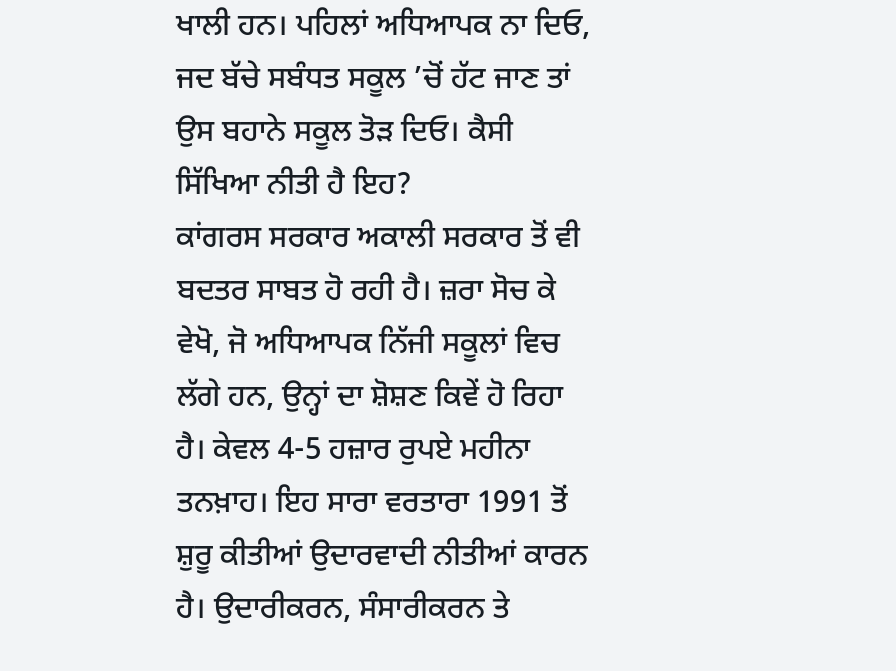ਖਾਲੀ ਹਨ। ਪਹਿਲਾਂ ਅਧਿਆਪਕ ਨਾ ਦਿਓ, ਜਦ ਬੱਚੇ ਸਬੰਧਤ ਸਕੂਲ ’ਚੋਂ ਹੱਟ ਜਾਣ ਤਾਂ ਉਸ ਬਹਾਨੇ ਸਕੂਲ ਤੋੜ ਦਿਓ। ਕੈਸੀ ਸਿੱਖਿਆ ਨੀਤੀ ਹੈ ਇਹ?
ਕਾਂਗਰਸ ਸਰਕਾਰ ਅਕਾਲੀ ਸਰਕਾਰ ਤੋਂ ਵੀ ਬਦਤਰ ਸਾਬਤ ਹੋ ਰਹੀ ਹੈ। ਜ਼ਰਾ ਸੋਚ ਕੇ ਵੇਖੋ, ਜੋ ਅਧਿਆਪਕ ਨਿੱਜੀ ਸਕੂਲਾਂ ਵਿਚ ਲੱਗੇ ਹਨ, ਉਨ੍ਹਾਂ ਦਾ ਸ਼ੋਸ਼ਣ ਕਿਵੇਂ ਹੋ ਰਿਹਾ ਹੈ। ਕੇਵਲ 4-5 ਹਜ਼ਾਰ ਰੁਪਏ ਮਹੀਨਾ ਤਨਖ਼ਾਹ। ਇਹ ਸਾਰਾ ਵਰਤਾਰਾ 1991 ਤੋਂ ਸ਼ੁਰੂ ਕੀਤੀਆਂ ਉਦਾਰਵਾਦੀ ਨੀਤੀਆਂ ਕਾਰਨ ਹੈ। ਉਦਾਰੀਕਰਨ, ਸੰਸਾਰੀਕਰਨ ਤੇ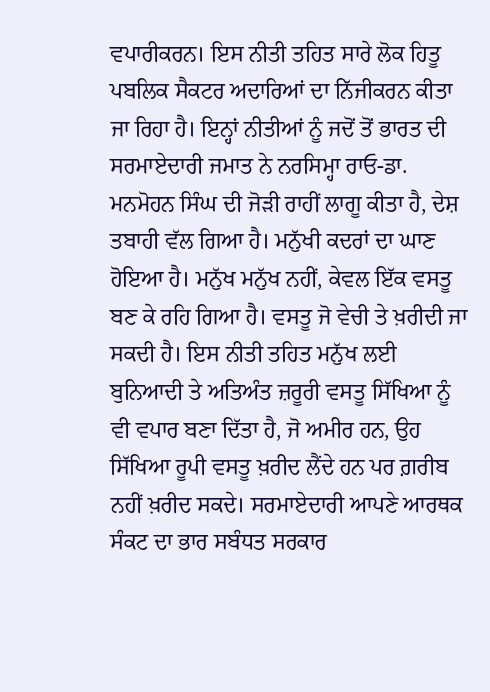ਵਪਾਰੀਕਰਨ। ਇਸ ਨੀਤੀ ਤਹਿਤ ਸਾਰੇ ਲੋਕ ਹਿਤੂ ਪਬਲਿਕ ਸੈਕਟਰ ਅਦਾਰਿਆਂ ਦਾ ਨਿੱਜੀਕਰਨ ਕੀਤਾ ਜਾ ਰਿਹਾ ਹੈ। ਇਨ੍ਹਾਂ ਨੀਤੀਆਂ ਨੂੰ ਜਦੋਂ ਤੋਂ ਭਾਰਤ ਦੀ ਸਰਮਾਏਦਾਰੀ ਜਮਾਤ ਨੇ ਨਰਸਿਮ੍ਹਾ ਰਾਓ-ਡਾ. ਮਨਮੋਹਨ ਸਿੰਘ ਦੀ ਜੋੜੀ ਰਾਹੀਂ ਲਾਗੂ ਕੀਤਾ ਹੈ, ਦੇਸ਼ ਤਬਾਹੀ ਵੱਲ ਗਿਆ ਹੈ। ਮਨੁੱਖੀ ਕਦਰਾਂ ਦਾ ਘਾਣ ਹੋਇਆ ਹੈ। ਮਨੁੱਖ ਮਨੁੱਖ ਨਹੀਂ, ਕੇਵਲ ਇੱਕ ਵਸਤੂ ਬਣ ਕੇ ਰਹਿ ਗਿਆ ਹੈ। ਵਸਤੂ ਜੋ ਵੇਚੀ ਤੇ ਖ਼ਰੀਦੀ ਜਾ ਸਕਦੀ ਹੈ। ਇਸ ਨੀਤੀ ਤਹਿਤ ਮਨੁੱਖ ਲਈ ਬੁਨਿਆਦੀ ਤੇ ਅਤਿਅੰਤ ਜ਼ਰੂਰੀ ਵਸਤੂ ਸਿੱਖਿਆ ਨੂੰ ਵੀ ਵਪਾਰ ਬਣਾ ਦਿੱਤਾ ਹੈ, ਜੋ ਅਮੀਰ ਹਨ, ਉਹ ਸਿੱਖਿਆ ਰੂਪੀ ਵਸਤੂ ਖ਼ਰੀਦ ਲੈਂਦੇ ਹਨ ਪਰ ਗ਼ਰੀਬ ਨਹੀਂ ਖ਼ਰੀਦ ਸਕਦੇ। ਸਰਮਾਏਦਾਰੀ ਆਪਣੇ ਆਰਥਕ ਸੰਕਟ ਦਾ ਭਾਰ ਸਬੰਧਤ ਸਰਕਾਰ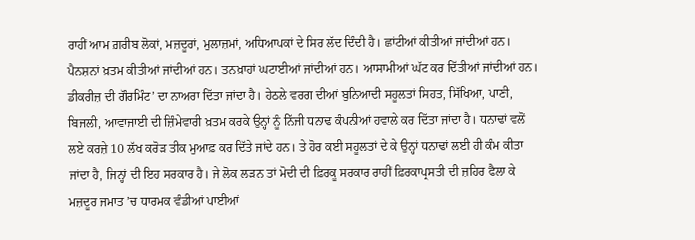ਰਾਹੀਂ ਆਮ ਗ਼ਰੀਬ ਲੋਕਾਂ, ਮਜ਼ਦੂਰਾਂ, ਮੁਲਾਜ਼ਮਾਂ, ਅਧਿਆਪਕਾਂ ਦੇ ਸਿਰ ਲੱਦ ਦਿੰਦੀ ਹੈ। ਛਾਂਟੀਆਂ ਕੀਤੀਆਂ ਜਾਂਦੀਆਂ ਹਨ। ਪੈਨਸ਼ਨਾਂ ਖ਼ਤਮ ਕੀਤੀਆਂ ਜਾਂਦੀਆਂ ਹਨ। ਤਨਖ਼ਾਹਾਂ ਘਟਾਈਆਂ ਜਾਂਦੀਆਂ ਹਨ। ਆਸਾਮੀਆਂ ਘੱਟ ਕਰ ਦਿੱਤੀਆਂ ਜਾਂਦੀਆਂ ਹਨ। ਡੀਕਰੀਜ਼ ਦੀ ਗੌਰਮਿੰਟ’ ਦਾ ਨਾਅਰਾ ਦਿੱਤਾ ਜਾਂਦਾ ਹੈ। ਹੇਠਲੇ ਵਰਗ ਦੀਆਂ ਬੁਨਿਆਦੀ ਸਹੂਲਤਾਂ ਸਿਹਤ, ਸਿੱਖਿਆ, ਪਾਣੀ, ਬਿਜਲੀ, ਆਵਾਜਾਈ ਦੀ ਜ਼ਿੰਮੇਵਾਰੀ ਖ਼ਤਮ ਕਰਕੇ ਉਨ੍ਹਾਂ ਨੂੰ ਨਿੱਜੀ ਧਨਾਢ ਕੰਪਨੀਆਂ ਹਵਾਲੇ ਕਰ ਦਿੱਤਾ ਜਾਂਦਾ ਹੈ। ਧਨਾਢਾਂ ਵਲੋਂ ਲਏ ਕਰਜ਼ੇ 10 ਲੱਖ ਕਰੋੜ ਤੀਕ ਮੁਆਫ਼ ਕਰ ਦਿੱਤੇ ਜਾਂਦੇ ਹਨ। ਤੇ ਹੋਰ ਕਈ ਸਹੂਲਤਾਂ ਦੇ ਕੇ ਉਨ੍ਹਾਂ ਧਨਾਢਾਂ ਲਈ ਹੀ ਕੰਮ ਕੀਤਾ ਜਾਂਦਾ ਹੈ, ਜਿਨ੍ਹਾਂ ਦੀ ਇਹ ਸਰਕਾਰ ਹੈ। ਜੇ ਲੋਕ ਲੜਨ ਤਾਂ ਮੋਦੀ ਦੀ ਫ਼ਿਰਕੂ ਸਰਕਾਰ ਰਾਹੀਂ ਫ਼ਿਰਕਾਪ੍ਰਸਤੀ ਦੀ ਜ਼ਹਿਰ ਫੈਲਾ ਕੇ ਮਜ਼ਦੂਰ ਜਮਾਤ ’ਚ ਧਾਰਮਕ ਵੰਡੀਆਂ ਪਾਈਆਂ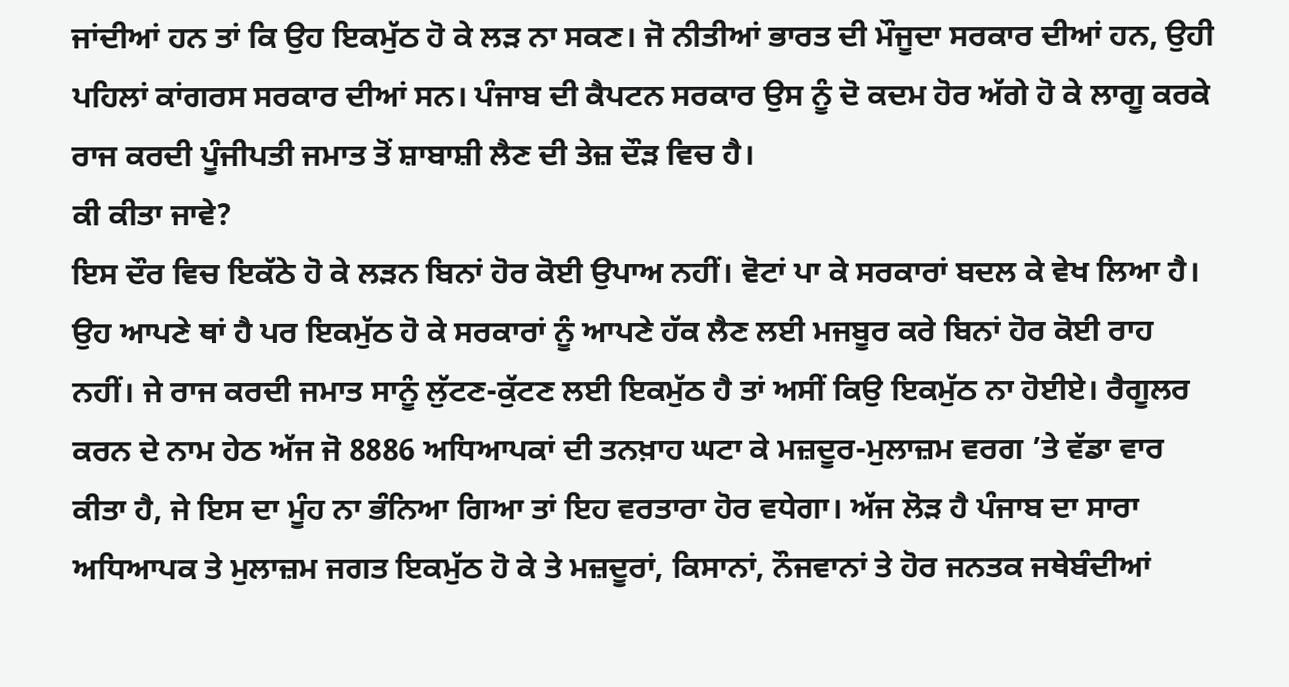ਜਾਂਦੀਆਂ ਹਨ ਤਾਂ ਕਿ ਉਹ ਇਕਮੁੱਠ ਹੋ ਕੇ ਲੜ ਨਾ ਸਕਣ। ਜੋ ਨੀਤੀਆਂ ਭਾਰਤ ਦੀ ਮੌਜੂਦਾ ਸਰਕਾਰ ਦੀਆਂ ਹਨ, ਉਹੀ ਪਹਿਲਾਂ ਕਾਂਗਰਸ ਸਰਕਾਰ ਦੀਆਂ ਸਨ। ਪੰਜਾਬ ਦੀ ਕੈਪਟਨ ਸਰਕਾਰ ਉਸ ਨੂੰ ਦੋ ਕਦਮ ਹੋਰ ਅੱਗੇ ਹੋ ਕੇ ਲਾਗੂ ਕਰਕੇ ਰਾਜ ਕਰਦੀ ਪੂੰਜੀਪਤੀ ਜਮਾਤ ਤੋਂ ਸ਼ਾਬਾਸ਼ੀ ਲੈਣ ਦੀ ਤੇਜ਼ ਦੌੜ ਵਿਚ ਹੈ।
ਕੀ ਕੀਤਾ ਜਾਵੇ?
ਇਸ ਦੌਰ ਵਿਚ ਇਕੱਠੇ ਹੋ ਕੇ ਲੜਨ ਬਿਨਾਂ ਹੋਰ ਕੋਈ ਉਪਾਅ ਨਹੀਂ। ਵੋਟਾਂ ਪਾ ਕੇ ਸਰਕਾਰਾਂ ਬਦਲ ਕੇ ਵੇਖ ਲਿਆ ਹੈ। ਉਹ ਆਪਣੇ ਥਾਂ ਹੈ ਪਰ ਇਕਮੁੱਠ ਹੋ ਕੇ ਸਰਕਾਰਾਂ ਨੂੰ ਆਪਣੇ ਹੱਕ ਲੈਣ ਲਈ ਮਜਬੂਰ ਕਰੇ ਬਿਨਾਂ ਹੋਰ ਕੋਈ ਰਾਹ ਨਹੀਂ। ਜੇ ਰਾਜ ਕਰਦੀ ਜਮਾਤ ਸਾਨੂੰ ਲੁੱਟਣ-ਕੁੱਟਣ ਲਈ ਇਕਮੁੱਠ ਹੈ ਤਾਂ ਅਸੀਂ ਕਿਉ ਇਕਮੁੱਠ ਨਾ ਹੋਈਏ। ਰੈਗੂਲਰ ਕਰਨ ਦੇ ਨਾਮ ਹੇਠ ਅੱਜ ਜੋ 8886 ਅਧਿਆਪਕਾਂ ਦੀ ਤਨਖ਼ਾਹ ਘਟਾ ਕੇ ਮਜ਼ਦੂਰ-ਮੁਲਾਜ਼ਮ ਵਰਗ ’ਤੇ ਵੱਡਾ ਵਾਰ ਕੀਤਾ ਹੈ, ਜੇ ਇਸ ਦਾ ਮੂੰਹ ਨਾ ਭੰਨਿਆ ਗਿਆ ਤਾਂ ਇਹ ਵਰਤਾਰਾ ਹੋਰ ਵਧੇਗਾ। ਅੱਜ ਲੋੜ ਹੈ ਪੰਜਾਬ ਦਾ ਸਾਰਾ ਅਧਿਆਪਕ ਤੇ ਮੁਲਾਜ਼ਮ ਜਗਤ ਇਕਮੁੱਠ ਹੋ ਕੇ ਤੇ ਮਜ਼ਦੂਰਾਂ, ਕਿਸਾਨਾਂ, ਨੌਜਵਾਨਾਂ ਤੇ ਹੋਰ ਜਨਤਕ ਜਥੇਬੰਦੀਆਂ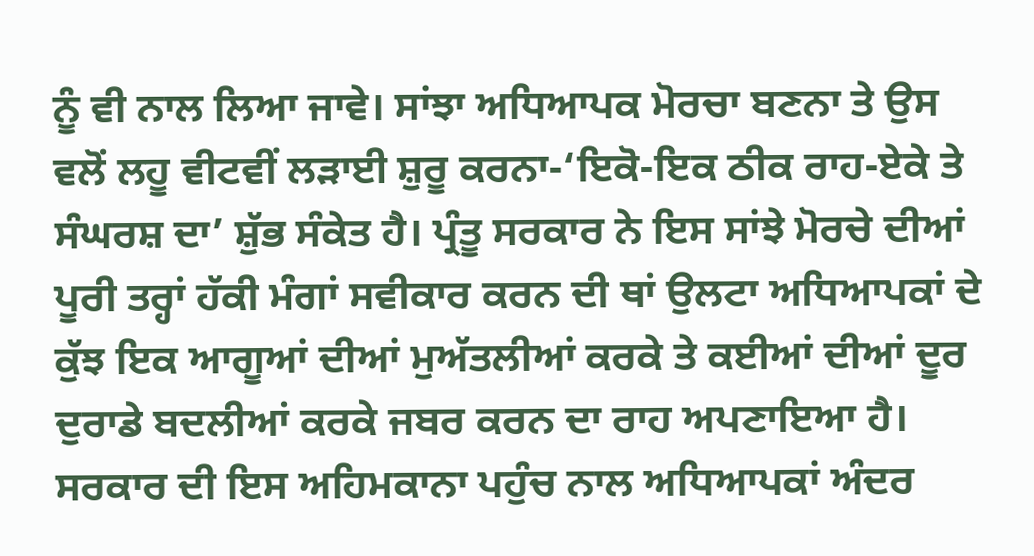ਨੂੰ ਵੀ ਨਾਲ ਲਿਆ ਜਾਵੇ। ਸਾਂਝਾ ਅਧਿਆਪਕ ਮੋਰਚਾ ਬਣਨਾ ਤੇ ਉਸ ਵਲੋਂ ਲਹੂ ਵੀਟਵੀਂ ਲੜਾਈ ਸ਼ੁਰੂ ਕਰਨਾ-‘ਇਕੋ-ਇਕ ਠੀਕ ਰਾਹ-ਏਕੇ ਤੇ ਸੰਘਰਸ਼ ਦਾ’ ਸ਼ੁੱਭ ਸੰਕੇਤ ਹੈ। ਪ੍ਰੰਤੂ ਸਰਕਾਰ ਨੇ ਇਸ ਸਾਂਝੇ ਮੋਰਚੇ ਦੀਆਂ ਪੂਰੀ ਤਰ੍ਹਾਂ ਹੱਕੀ ਮੰਗਾਂ ਸਵੀਕਾਰ ਕਰਨ ਦੀ ਥਾਂ ਉਲਟਾ ਅਧਿਆਪਕਾਂ ਦੇ ਕੁੱਝ ਇਕ ਆਗੂਆਂ ਦੀਆਂ ਮੁਅੱਤਲੀਆਂ ਕਰਕੇ ਤੇ ਕਈਆਂ ਦੀਆਂ ਦੂਰ ਦੁਰਾਡੇ ਬਦਲੀਆਂ ਕਰਕੇ ਜਬਰ ਕਰਨ ਦਾ ਰਾਹ ਅਪਣਾਇਆ ਹੈ। ਸਰਕਾਰ ਦੀ ਇਸ ਅਹਿਮਕਾਨਾ ਪਹੁੰਚ ਨਾਲ ਅਧਿਆਪਕਾਂ ਅੰਦਰ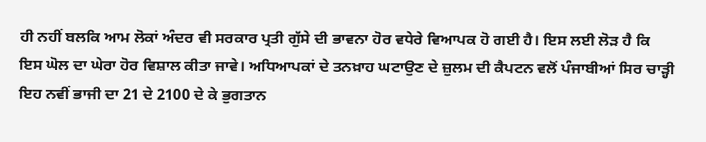ਹੀ ਨਹੀਂ ਬਲਕਿ ਆਮ ਲੋਕਾਂ ਅੰਦਰ ਵੀ ਸਰਕਾਰ ਪ੍ਰਤੀ ਗੁੱਸੇ ਦੀ ਭਾਵਨਾ ਹੋਰ ਵਧੇਰੇ ਵਿਆਪਕ ਹੋ ਗਈ ਹੈ। ਇਸ ਲਈ ਲੋੜ ਹੈ ਕਿ ਇਸ ਘੋਲ ਦਾ ਘੇਰਾ ਹੋਰ ਵਿਸ਼ਾਲ ਕੀਤਾ ਜਾਵੇ। ਅਧਿਆਪਕਾਂ ਦੇ ਤਨਖ਼ਾਹ ਘਟਾਉਣ ਦੇ ਜ਼ੁਲਮ ਦੀ ਕੈਪਟਨ ਵਲੋਂ ਪੰਜਾਬੀਆਂ ਸਿਰ ਚਾੜ੍ਹੀ ਇਹ ਨਵੀਂ ਭਾਜੀ ਦਾ 21 ਦੇ 2100 ਦੇ ਕੇ ਭੁਗਤਾਨ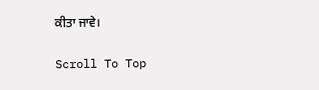ਕੀਤਾ ਜਾਵੇ।

Scroll To Top